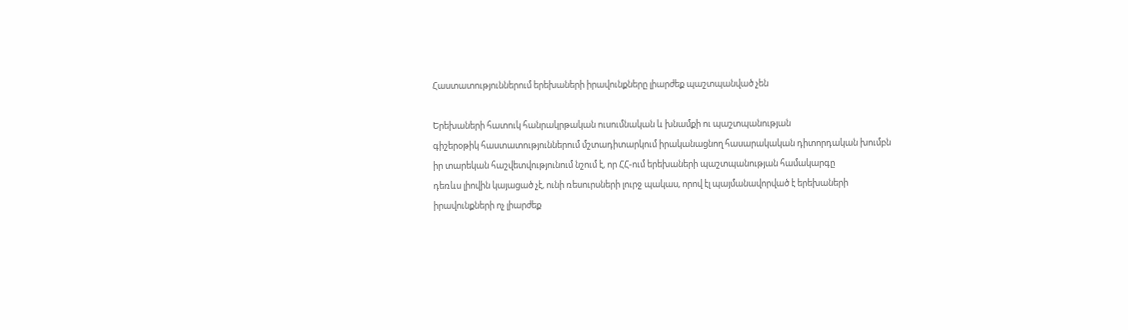Հաստատություններում երեխաների իրավունքները լիարժեք պաշտպանված չեն

Երեխաների հատուկ հանրակրթական ուսումնական և խնամքի ու պաշտպանության
գիշերօթիկ հաստատություններում մշտադիտարկում իրականացնող հասարակական դիտորդական խումբն
իր տարեկան հաշվետվությունում նշում է, որ ՀՀ-ում երեխաների պաշտպանության համակարգը
դեռևս լիովին կայացած չէ, ունի ռեսուրսների լուրջ պակաս, որով էլ պայմանավորված է երեխաների
իրավունքների ոչ լիարժեք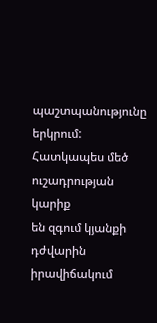պաշտպանությունը երկրում: Հատկապես մեծ ուշադրության կարիք
են զգում կյանքի դժվարին իրավիճակում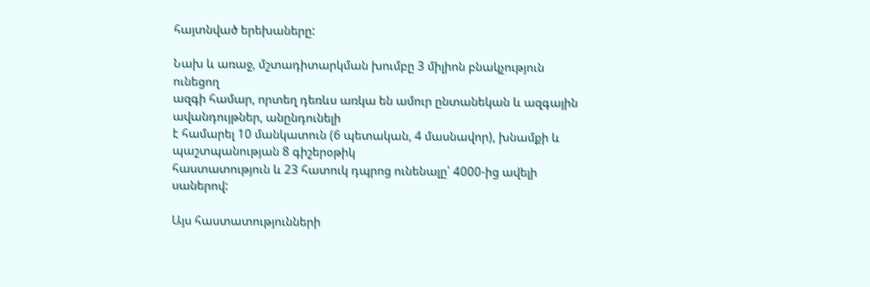հայտնված երեխաները:

Նախ և առաջ, մշտադիտարկման խումբը 3 միլիոն բնակչություն ունեցող
ազգի համար, որտեղ դեռևս առկա են ամուր ընտանեկան և ազգային ավանդույթներ, անընդունելի
է համարել 10 մանկատուն (6 պետական, 4 մասնավոր), խնամքի և պաշտպանության 8 գիշերօթիկ
հաստատություն և 23 հատուկ դպրոց ունենալը՝ 4000-ից ավելի սաներով:

Այս հաստատությունների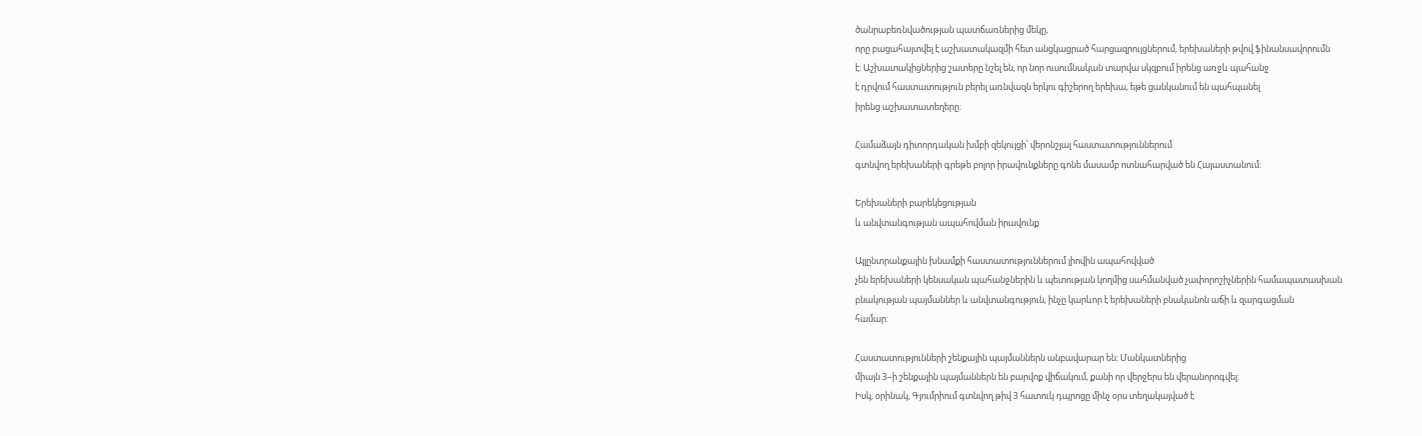ծանրաբեռնվածության պատճառներից մեկը,
որը բացահայտվել է աշխատակազմի հետ անցկացրած հարցազրույցներում, երեխաների թվով ֆինանսավորումն
է։ Աշխատակիցներից շատերը նշել են, որ նոր ուսումնական տարվա սկզբում իրենց առջև պահանջ
է դրվում հաստատություն բերել առնվազն երկու գիշերող երեխա, եթե ցանկանում են պահպանել
իրենց աշխատատեղերը:

Համաձայն դիտորդական խմբի զեկույցի՝ վերոնշյալ հաստատություններում
գտնվող երեխաների գրեթե բոլոր իրավունքները գոնե մասամբ ոտնահարված են Հայաստանում:

Երեխաների բարեկեցության
և անվտանգության ապահովման իրավունք

Այլընտրանքային խնամքի հաստատություններում լիովին ապահովված
չեն երեխաների կենսական պահանջներին և պետության կողմից սահմանված չափորոշիչներին համապատասխան
բնակության պայմաններ և անվտանգություն, ինչը կարևոր է երեխաների բնականոն աճի և զարգացման
համար:

Հաստատությունների շենքային պայմաններն անբավարար են։ Մանկատներից
միայն 3–ի շենքային պայմաններն են բարվոք վիճակում, քանի որ վերջերս են վերանորոգվել:
Իսկ, օրինակ, Գյումրիում գտնվող թիվ 3 հատուկ դպրոցը մինչ օրս տեղակայված է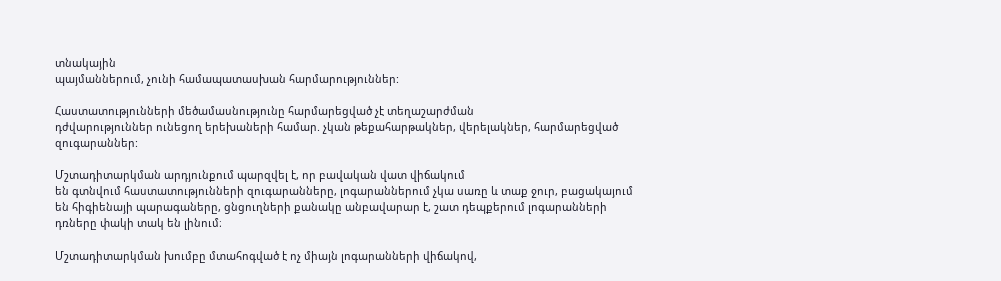տնակային
պայմաններում, չունի համապատասխան հարմարություններ:

Հաստատությունների մեծամասնությունը հարմարեցված չէ տեղաշարժման
դժվարություններ ունեցող երեխաների համար. չկան թեքահարթակներ, վերելակներ, հարմարեցված
զուգարաններ:

Մշտադիտարկման արդյունքում պարզվել է, որ բավական վատ վիճակում
են գտնվում հաստատությունների զուգարանները, լոգարաններում չկա սառը և տաք ջուր, բացակայում
են հիգիենայի պարագաները, ցնցուղների քանակը անբավարար է, շատ դեպքերում լոգարանների
դռները փակի տակ են լինում։

Մշտադիտարկման խումբը մտահոգված է ոչ միայն լոգարանների վիճակով,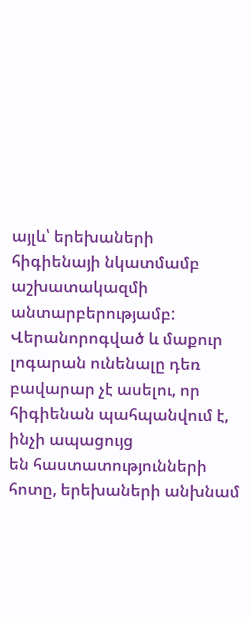այլև՝ երեխաների հիգիենայի նկատմամբ աշխատակազմի անտարբերությամբ: Վերանորոգված և մաքուր
լոգարան ունենալը դեռ բավարար չէ ասելու, որ հիգիենան պահպանվում է, ինչի ապացույց
են հաստատությունների հոտը, երեխաների անխնամ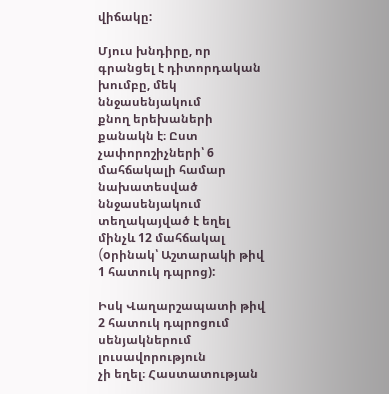վիճակը:

Մյուս խնդիրը, որ գրանցել է դիտորդական խումբը, մեկ ննջասենյակում
քնող երեխաների քանակն է։ Ըստ չափորոշիչների՝ 6 մահճակալի համար նախատեսված ննջասենյակում
տեղակայված է եղել մինչև 12 մահճակալ (oրինակ՝ Աշտարակի թիվ 1 հատուկ դպրոց):

Իսկ Վաղարշապատի թիվ 2 հատուկ դպրոցում սենյակներում լուսավորություն
չի եղել։ Հաստատության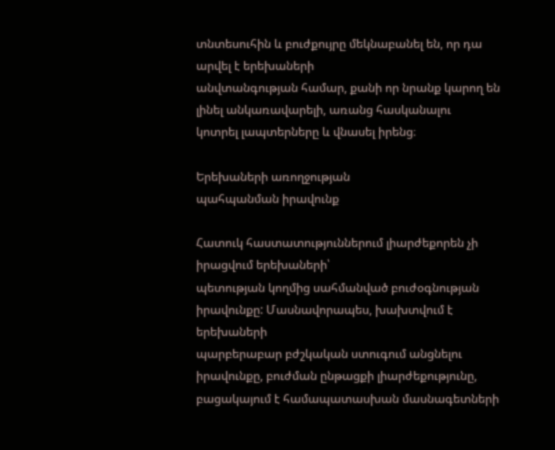տնտեսուհին և բուժքույրը մեկնաբանել են, որ դա արվել է երեխաների
անվտանգության համար, քանի որ նրանք կարող են լինել անկառավարելի, առանց հասկանալու
կոտրել լապտերները և վնասել իրենց։

Երեխաների առողջության
պահպանման իրավունք

Հատուկ հաստատություններում լիարժեքորեն չի իրացվում երեխաների՝
պետության կողմից սահմանված բուժօգնության իրավունքը: Մասնավորապես, խախտվում է երեխաների
պարբերաբար բժշկական ստուգում անցնելու իրավունքը, բուժման ընթացքի լիարժեքությունը,
բացակայում է համապատասխան մասնագետների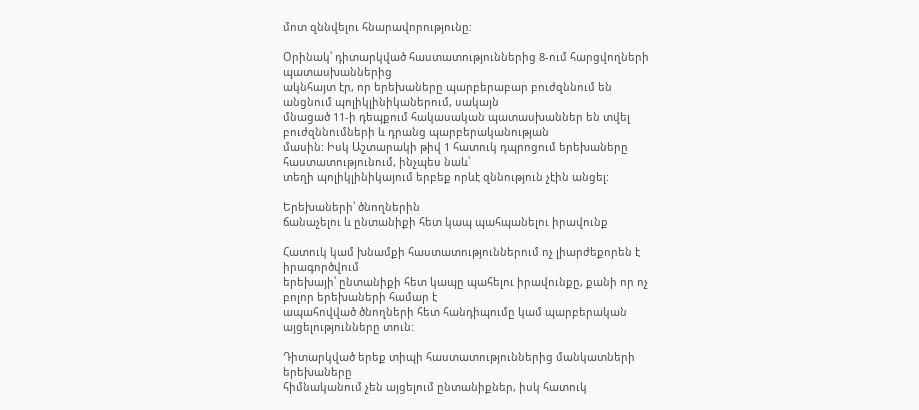մոտ զննվելու հնարավորությունը:

Օրինակ՝ դիտարկված հաստատություններից 8-ում հարցվողների պատասխաններից
ակնհայտ էր, որ երեխաները պարբերաբար բուժզննում են անցնում պոլիկլինիկաներում, սակայն
մնացած 11-ի դեպքում հակասական պատասխաններ են տվել բուժզննումների և դրանց պարբերականության
մասին: Իսկ Աշտարակի թիվ 1 հատուկ դպրոցում երեխաները հաստատությունում, ինչպես նաև՝
տեղի պոլիկլինիկայում երբեք որևէ զննություն չէին անցել:

Երեխաների՝ ծնողներին
ճանաչելու և ընտանիքի հետ կապ պահպանելու իրավունք

Հատուկ կամ խնամքի հաստատություններում ոչ լիարժեքորեն է իրագործվում
երեխայի՝ ընտանիքի հետ կապը պահելու իրավունքը, քանի որ ոչ բոլոր երեխաների համար է
ապահովված ծնողների հետ հանդիպումը կամ պարբերական այցելությունները տուն:

Դիտարկված երեք տիպի հաստատություններից մանկատների երեխաները
հիմնականում չեն այցելում ընտանիքներ, իսկ հատուկ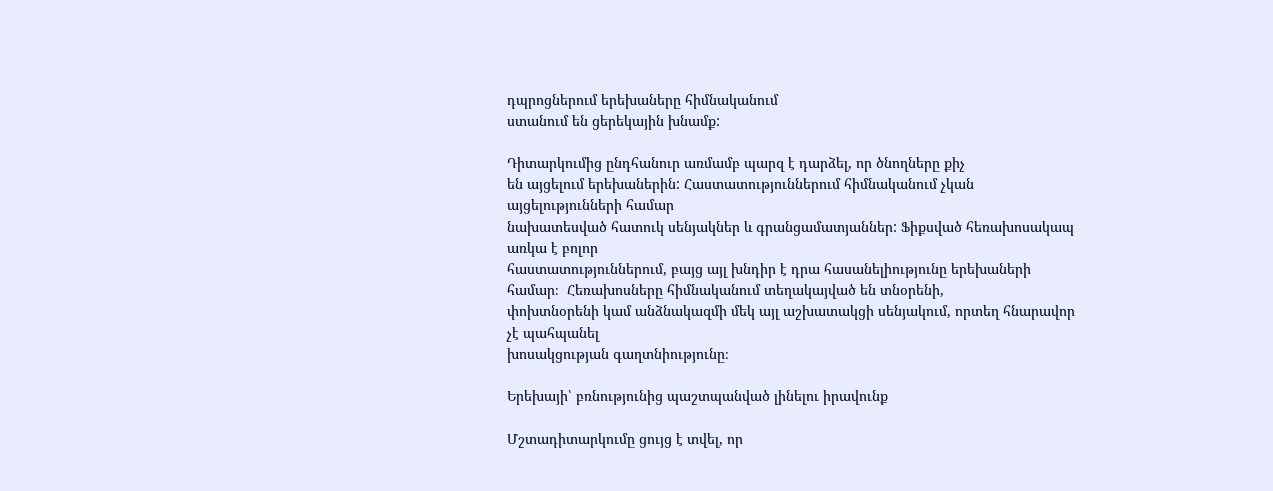դպրոցներում երեխաները հիմնականում
ստանում են ցերեկային խնամք:

Դիտարկումից ընդհանուր առմամբ պարզ է դարձել, որ ծնողները քիչ
են այցելում երեխաներին: Հաստատություններում հիմնականում չկան այցելությունների համար
նախատեսված հատուկ սենյակներ և գրանցամատյաններ: Ֆիքսված հեռախոսակապ առկա է բոլոր
հաստատություններում, բայց այլ խնդիր է դրա հասանելիությունը երեխաների համար։  Հեռախոսները հիմնականում տեղակայված են տնօրենի,
փոխտնօրենի կամ անձնակազմի մեկ այլ աշխատակցի սենյակում, որտեղ հնարավոր չէ պահպանել
խոսակցության գաղտնիությունը։

Երեխայի՝ բռնությունից պաշտպանված լինելու իրավունք

Մշտադիտարկումը ցույց է տվել, որ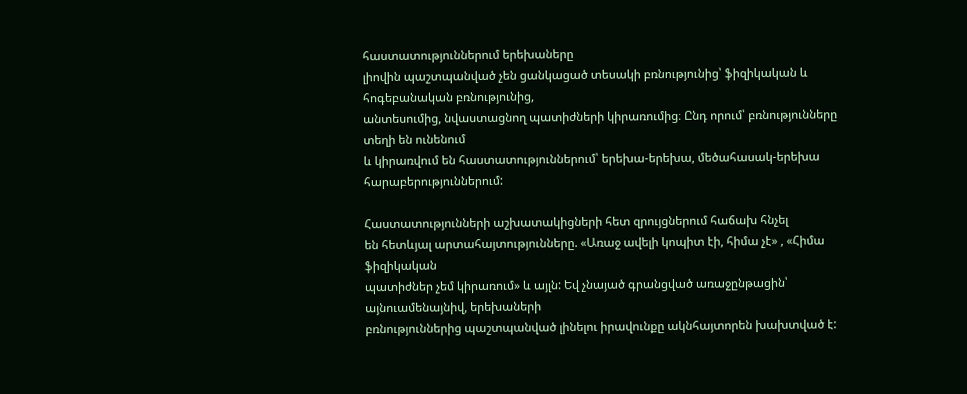հաստատություններում երեխաները
լիովին պաշտպանված չեն ցանկացած տեսակի բռնությունից՝ ֆիզիկական և հոգեբանական բռնությունից,
անտեսումից, նվաստացնող պատիժների կիրառումից։ Ընդ որում՝ բռնությունները տեղի են ունենում
և կիրառվում են հաստատություններում՝ երեխա-երեխա, մեծահասակ-երեխա հարաբերություններում:

Հաստատությունների աշխատակիցների հետ զրույցներում հաճախ հնչել
են հետևյալ արտահայտությունները. «Առաջ ավելի կոպիտ էի, հիմա չէ» , «Հիմա ֆիզիկական
պատիժներ չեմ կիրառում» և այլն: Եվ չնայած գրանցված առաջընթացին՝ այնուամենայնիվ, երեխաների
բռնություններից պաշտպանված լինելու իրավունքը ակնհայտորեն խախտված է: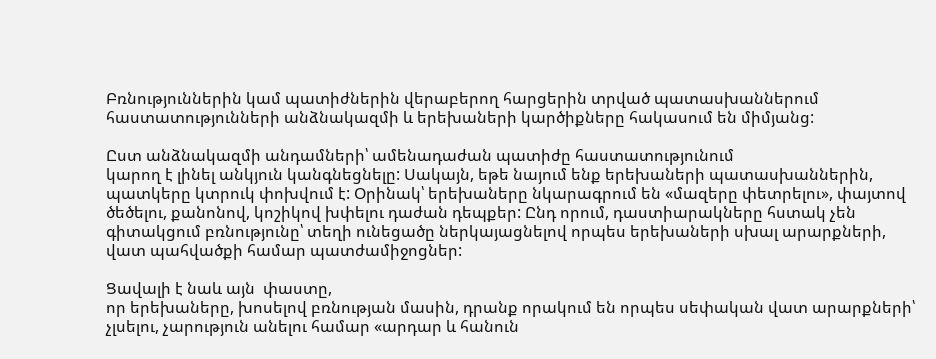Բռնություններին կամ պատիժներին վերաբերող հարցերին տրված պատասխաններում
հաստատությունների անձնակազմի և երեխաների կարծիքները հակասում են միմյանց:

Ըստ անձնակազմի անդամների՝ ամենադաժան պատիժը հաստատությունում
կարող է լինել անկյուն կանգնեցնելը: Սակայն, եթե նայում ենք երեխաների պատասխաններին,
պատկերը կտրուկ փոխվում է: Օրինակ՝ երեխաները նկարագրում են «մազերը փետրելու», փայտով
ծեծելու, քանոնով, կոշիկով խփելու դաժան դեպքեր: Ընդ որում, դաստիարակները հստակ չեն
գիտակցում բռնությունը՝ տեղի ունեցածը ներկայացնելով որպես երեխաների սխալ արարքների,
վատ պահվածքի համար պատժամիջոցներ:

Ցավալի է նաև այն  փաստը,
որ երեխաները, խոսելով բռնության մասին, դրանք որակում են որպես սեփական վատ արարքների՝
չլսելու, չարություն անելու համար «արդար և հանուն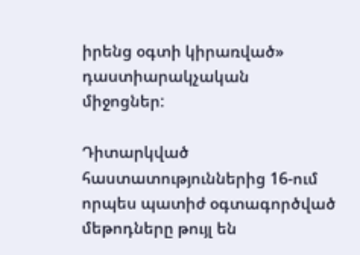իրենց օգտի կիրառված» դաստիարակչական
միջոցներ:

Դիտարկված հաստատություններից 16-ում որպես պատիժ օգտագործված
մեթոդները թույլ են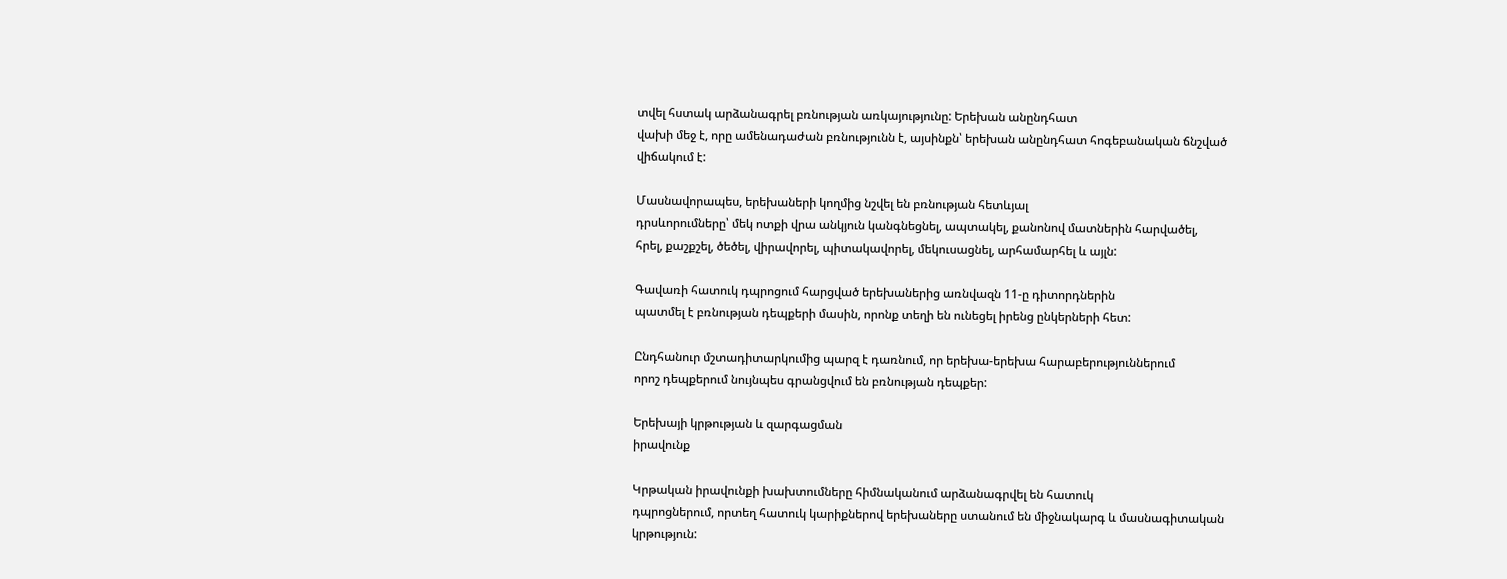տվել հստակ արձանագրել բռնության առկայությունը: Երեխան անընդհատ
վախի մեջ է, որը ամենադաժան բռնությունն է, այսինքն՝ երեխան անընդհատ հոգեբանական ճնշված
վիճակում է:

Մասնավորապես, երեխաների կողմից նշվել են բռնության հետևյալ
դրսևորումները՝ մեկ ոտքի վրա անկյուն կանգնեցնել, ապտակել, քանոնով մատներին հարվածել,
հրել, քաշքշել, ծեծել, վիրավորել, պիտակավորել, մեկուսացնել, արհամարհել և այլն:

Գավառի հատուկ դպրոցում հարցված երեխաներից առնվազն 11-ը դիտորդներին
պատմել է բռնության դեպքերի մասին, որոնք տեղի են ունեցել իրենց ընկերների հետ:

Ընդհանուր մշտադիտարկումից պարզ է դառնում, որ երեխա-երեխա հարաբերություններում
որոշ դեպքերում նույնպես գրանցվում են բռնության դեպքեր:

Երեխայի կրթության և զարգացման
իրավունք

Կրթական իրավունքի խախտումները հիմնականում արձանագրվել են հատուկ
դպրոցներում, որտեղ հատուկ կարիքներով երեխաները ստանում են միջնակարգ և մասնագիտական
կրթություն: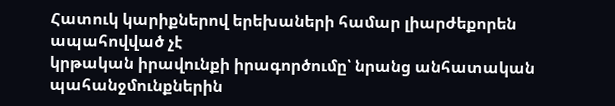Հատուկ կարիքներով երեխաների համար լիարժեքորեն ապահովված չէ
կրթական իրավունքի իրագործումը՝ նրանց անհատական պահանջմունքներին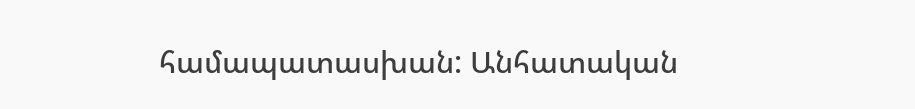համապատասխան: Անհատական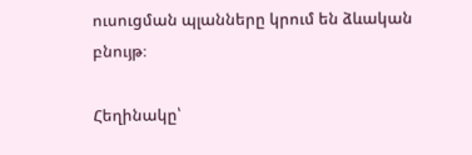ուսուցման պլանները կրում են ձևական բնույթ։

Հեղինակը՝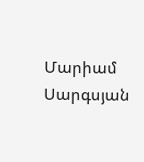Մարիամ Սարգսյան